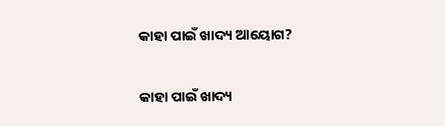କାହା ପାଇଁ ଖାଦ୍ୟ ଆୟୋଗ?

କାହା ପାଇଁ ଖାଦ୍ୟ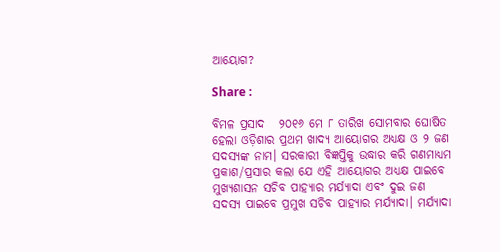ଆୟୋଗ?

Share :

ବିମଳ ପ୍ରସାଦ   ୨୦୧୬ ମେ ୮ ତାରିଖ ସୋମବାର ଘୋଷିତ ହେଲା ଓଡ଼ିଶାର ପ୍ରଥମ ଖାଦ୍ୟ ଆୟୋଗର ଅଧ୍ୟକ୍ଷ ଓ ୨ ଜଣ ସଦସ୍ୟଙ୍କ ନାମ। ସରକାରୀ ବିଜ୍ଞପ୍ତିକୁ ଉଦ୍ଧାର କରି ଗଣମାଧ୍ୟମ ପ୍ରକାଶ/ପ୍ରସାର କଲା ଯେ ଏହି ଆୟୋଗର ଅଧ୍ୟକ୍ଷ ପାଇବେ ମୁଖ୍ୟଶାସନ ସଚିବ ପାହ୍ୟାର ମର୍ଯ୍ୟାଦା ଏବଂ ଦୁଇ ଜଣ ସଦସ୍ୟ ପାଇବେ ପ୍ରମୁଖ ସଚିବ ପାହ୍ୟାର ମର୍ଯ୍ୟାଦା। ମର୍ଯ୍ୟାଦା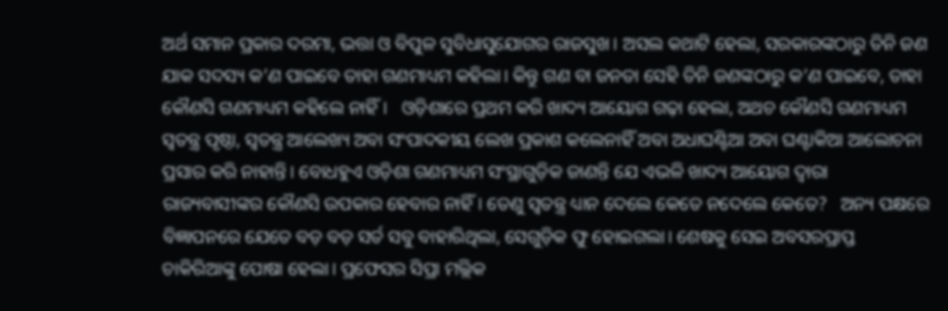ଅର୍ଥ ସମାନ ପ୍ରକାର ଦରମା, ଭତ୍ତା ଓ ବିପୁଳ ସୁବିଧାସୁଯୋଗର ରାଜସୁଖ। ଅସଲ କଥାଟି ହେଲା, ସରକାରଙ୍କଠାରୁ ତିନି ଜଣ ଯାକ ସଦସ୍ୟ କ’ଣ ପାଇବେ ତାହା ଗଣମାଧ୍ୟମ କହିଲା। କିନ୍ତୁ ଗଣ ବା ଜନତା ସେହି ତିନି ଜଣଙ୍କଠାରୁ କ’ଣ ପାଇବେ, ତାହା କୌଣସି ଗଣମାଧ୍ୟମ କହିଲେ ନାହିଁ।   ଓଡ଼ିଶାରେ ପ୍ରଥମ କରି ଖାଦ୍ୟ ଆୟୋଗ ଗଢ଼ା ହେଲା, ଅଥଚ କୌଣସି ଗଣମାଧ୍ୟମ ସ୍ଵତନ୍ତ୍ର ପୃଷ୍ଠା, ସ୍ଵତନ୍ତ୍ର ଆଲେଖ୍ୟ ଅବା ସଂପାଦକୀୟ ଲେଖ ପ୍ରକାଶ କଲେନାହିଁ ଅବା ଅଧାଘଣ୍ଟିଆ ଅବା ଘଣ୍ଟାକିଆ ଆଲୋଚନା ପ୍ରସାର କରି ନାହାନ୍ତି। ବୋଧହୁଏ ଓଡ଼ିଶା ଗଣମାଧ୍ୟମ ସଂସ୍ଥାଗୁଡ଼ିକ ଜାଣନ୍ତି ଯେ ଏଭଳି ଖାଦ୍ୟ ଆୟୋଗ ଦ୍ଵାରା ରାଜ୍ୟବାସୀଙ୍କର କୌଣସି ଉପକାର ହେବାର ନାହିଁ। ତେଣୁ ସ୍ଵତନ୍ତ୍ର ଧ୍ୟାନ ଦେଲେ କେତେ ନଦେଲେ କେତେ?   ଅନ୍ୟ ପକ୍ଷରେ ବିଜ୍ଞାପନରେ ଯେତେ ବଡ଼ ବଡ଼ ସର୍ତ ସବୁ ବାହାରିଥିଲା, ସେଗୁଡ଼ିକ ଫୁ ହୋଇଗଲା। ଶେଷକୁ ସେଇ ଅବସରପ୍ରାପ୍ତ ଚାକିରିଆଙ୍କୁ ପୋଷା ହେଲା। ପ୍ରଫେସର ସିପ୍ରା ମଲ୍ଲିକ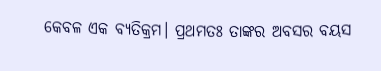କେବଳ ଏକ ବ୍ୟତିକ୍ରମ। ପ୍ରଥମତଃ ତାଙ୍କର ଅବସର ବୟସ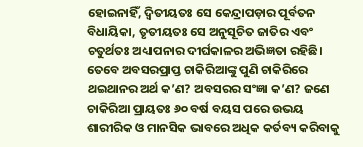ହୋଇନାହିଁ, ଦ୍ଵିତୀୟତଃ ସେ କେନ୍ଦ୍ରାପଡ଼ାର ପୂର୍ବତନ ବିଧାୟିକା, ତୃତୀୟତଃ ସେ ଅନୁସୂଚିତ ଜାତିର ଏବଂ ଚତୁର୍ଥତଃ ଅଧ୍ୟାପନାର ଦୀର୍ଘକାଳର ଅଭିଜ୍ଞତା ରହିଛି। ତେବେ ଅବସରପ୍ରାପ୍ତ ଚାକିରିଆଙ୍କୁ ପୁଣି ଚାକିରିରେ ଥଇଥାନର ଅର୍ଥ କ’ଣ? ଅବସରର ସଂଜ୍ଞା କ’ଣ? ଜଣେ ଚାକିରିଆ ପ୍ରାୟତଃ ୬୦ ବର୍ଷ ବୟସ ପରେ ଉଭୟ ଶାରୀରିକ ଓ ମାନସିକ ଭାବରେ ଅଧିକ କର୍ତବ୍ୟ କରିବାକୁ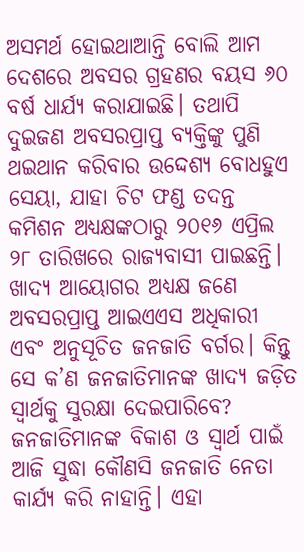ଅସମର୍ଥ ହୋଇଥାଆନ୍ତି ବୋଲି ଆମ ଦେଶରେ ଅବସର ଗ୍ରହଣର ବୟସ ୬୦ ବର୍ଷ ଧାର୍ଯ୍ୟ କରାଯାଇଛି। ତଥାପି ଦୁଇଜଣ ଅବସରପ୍ରାପ୍ତ ବ୍ୟକ୍ତିଙ୍କୁ ପୁଣି ଥଇଥାନ କରିବାର ଉଦ୍ଦେଶ୍ୟ ବୋଧହୁଏ ସେୟା, ଯାହା ଚିଟ ଫଣ୍ଡ ତଦନ୍ତ କମିଶନ ଅଧ୍ୟକ୍ଷଙ୍କଠାରୁ ୨୦୧୬ ଏପ୍ରିଲ ୨୮ ତାରିଖରେ ରାଜ୍ୟବାସୀ ପାଇଛନ୍ତି।   ଖାଦ୍ୟ ଆୟୋଗର ଅଧ୍ୟକ୍ଷ ଜଣେ ଅବସରପ୍ରାପ୍ତ ଆଇଏଏସ ଅଧିକାରୀ ଏବଂ ଅନୁସୂଚିତ ଜନଜାତି ବର୍ଗର। କିନ୍ତୁ ସେ କ’ଣ ଜନଜାତିମାନଙ୍କ ଖାଦ୍ୟ ଜଡ଼ିତ ସ୍ଵାର୍ଥକୁ ସୁରକ୍ଷା ଦେଇପାରିବେ? ଜନଜାତିମାନଙ୍କ ବିକାଶ ଓ ସ୍ଵାର୍ଥ ପାଇଁ ଆଜି ସୁଦ୍ଧା କୌଣସି ଜନଜାତି ନେତା କାର୍ଯ୍ୟ କରି ନାହାନ୍ତି। ଏହା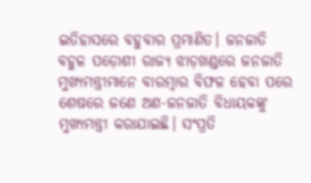ଇତିହାସରେ ବହୁବାର ପ୍ରମାଣିତ। ଜନଜାତି ବହୁଳ ପଡ଼ୋଶୀ ରାଜ୍ୟ ଝାଡ଼ଖଣ୍ଡରେ ଜନଜାତି ମୁଖ୍ୟମନ୍ତ୍ରୀମାନେ ବାରମ୍ବାର ବିଫଳ ହେବା ପରେ ଶେଷରେ ଜଣେ ଅଣ-ଜନଜାତି ବିଧାୟକଙ୍କୁ ମୁଖ୍ୟମନ୍ତ୍ରୀ କରାଯାଇଛି। ସଂପ୍ରତି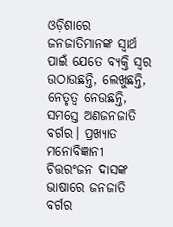ଓଡ଼ିଶାରେ ଜନଜାତିମାନଙ୍କ ସ୍ଵାର୍ଥ ପାଇଁ ଯେତେ ବ୍ୟକ୍ତି ସ୍ଵର ଉଠାଉଛନ୍ତି, ଲେଖୁଛନ୍ତି, ନେତୃତ୍ଵ ନେଉଛନ୍ତି, ସମସ୍ତେ ଅଣଜନଜାତି ବର୍ଗର। ପ୍ରଖ୍ୟାତ ମନୋବିଜ୍ଞାନୀ ଚିତ୍ତରଂଜନ ଦାସଙ୍କ ଭାଷାରେ ଜନଜାତି ବର୍ଗର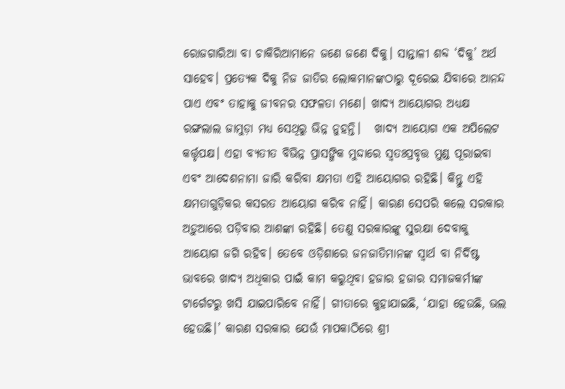ରୋଜଗାରିଆ ବା ଚାକିରିଆମାନେ ଜଣେ ଜଣେ ଦିକୁ। ସାନ୍ତାଳୀ ଶବ୍ଦ ‘ଦିକୁ’ ଅର୍ଥ ସାହେବ। ପ୍ରତ୍ୟେକ ଦିକୁ ନିଜ ଜାତିର ଲୋକମାନଙ୍କଠାରୁ ଦୂରେଇ ଯିବାରେ ଆନନ୍ଦ ପାଏ ଏବଂ ତାହାକୁ ଜୀବନର ସଫଳତା ମଣେ। ଖାଦ୍ୟ ଆୟୋଗର ଅଧ୍ୟକ୍ଷ ରଙ୍ଗଲାଲ ଜାମୁଡ଼ା ମଧ୍ୟ ସେଥିରୁ ଭିନ୍ନ ନୁହନ୍ତି।   ଖାଦ୍ୟ ଆୟୋଗ ଏକ ଅପିଲେଟ କର୍ତ୍ତୃପକ୍ଷ। ଏହା ବ୍ୟତୀତ ବିଭିନ୍ନ ପ୍ରାସଙ୍ଗିକ ମୁଦ୍ଦାରେ ସ୍ଵତଃପ୍ରବୃତ୍ତ ମୁଣ୍ଡ ପୂରାଇବା ଏବଂ ଆଦେଶନାମା ଜାରି କରିବା କ୍ଷମତା ଏହି ଆୟୋଗର ରହିଛି। କିନ୍ତୁ ଏହି କ୍ଷମତାଗୁଡ଼ିକର କସରତ ଆୟୋଗ କରିବ ନାହିଁ। କାରଣ ସେପରି କଲେ ସରକାର ଅଡ଼ୁଆରେ ପଡ଼ିବାର ଆଶଙ୍କା ରହିଛି। ତେଣୁ ସରକାରଙ୍କୁ ସୁରକ୍ଷା ଦେବାକୁ ଆୟୋଗ ଜଗି ରହିବ। ତେବେ ଓଡ଼ିଶାରେ ଜନଜାତିମାନଙ୍କ ସ୍ଵାର୍ଥ ବା ନିର୍ଦିଷ୍ଟ ଭାବରେ ଖାଦ୍ୟ ଅଧିକାର ପାଇଁ କାମ କରୁଥିବା ହଜାର ହଜାର ସମାଜକର୍ମୀଙ୍କ ଟାର୍ଗେଟରୁ ଖସି ଯାଇପାରିବେ ନାହିଁ। ଗୀତାରେ କୁହାଯାଇଛି, ‘ଯାହା ହେଉଛି, ଭଲ ହେଉଛି।’ କାରଣ ସରକାର ଯେଉଁ ମାପକାଠିରେ ଶ୍ରୀ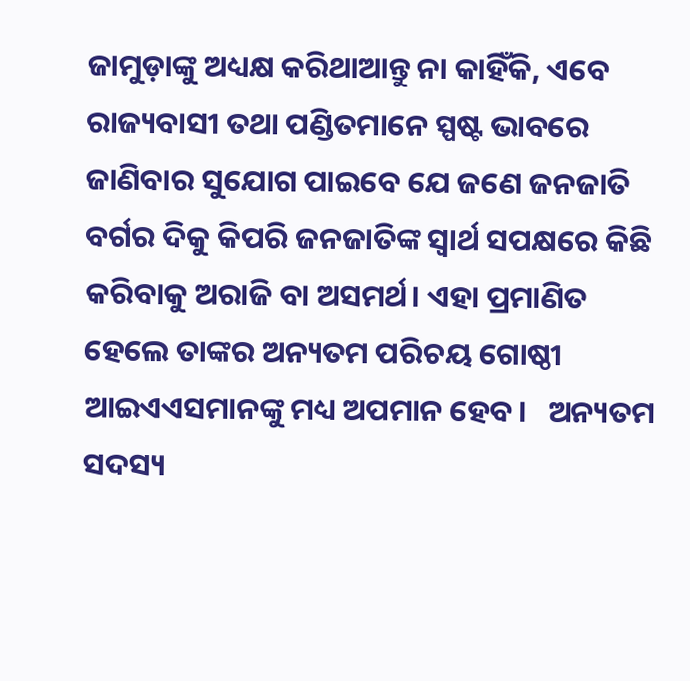ଜାମୁଡ଼ାଙ୍କୁ ଅଧ୍ୟକ୍ଷ କରିଥାଆନ୍ତୁ ନା କାହିଁକି, ଏବେ ରାଜ୍ୟବାସୀ ତଥା ପଣ୍ଡିତମାନେ ସ୍ପଷ୍ଟ ଭାବରେ ଜାଣିବାର ସୁଯୋଗ ପାଇବେ ଯେ ଜଣେ ଜନଜାତି ବର୍ଗର ଦିକୁ କିପରି ଜନଜାତିଙ୍କ ସ୍ଵାର୍ଥ ସପକ୍ଷରେ କିଛି କରିବାକୁ ଅରାଜି ବା ଅସମର୍ଥ। ଏହା ପ୍ରମାଣିତ ହେଲେ ତାଙ୍କର ଅନ୍ୟତମ ପରିଚୟ ଗୋଷ୍ଠୀ ଆଇଏଏସମାନଙ୍କୁ ମଧ୍ୟ ଅପମାନ ହେବ।   ଅନ୍ୟତମ ସଦସ୍ୟ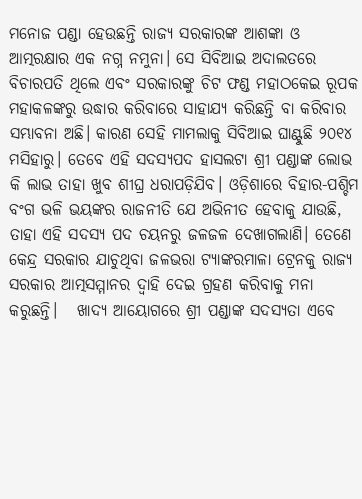ମନୋଜ ପଣ୍ଡା ହେଉଛନ୍ତି ରାଜ୍ୟ ସରକାରଙ୍କ ଆଶଙ୍କା ଓ ଆତ୍ମରକ୍ଷାର ଏକ ନଗ୍ନ ନମୁନା। ସେ ସିବିଆଇ ଅଦାଲତରେ ବିଚାରପତି ଥିଲେ ଏବଂ ସରକାରଙ୍କୁ ଚିଟ ଫଣ୍ଡ ମହାଠକେଇ ରୂପକ ମହାକଳଙ୍କରୁ ଉଦ୍ଧାର କରିବାରେ ସାହାଯ୍ୟ କରିଛନ୍ତି ବା କରିବାର ସମ୍ଭାବନା ଅଛି। କାରଣ ସେହି ମାମଲାକୁ ସିବିଆଇ ଘାଣ୍ଟୁଛି ୨୦୧୪ ମସିହାରୁ। ତେବେ ଏହି ସଦସ୍ୟପଦ ହାସଲଟା ଶ୍ରୀ ପଣ୍ଡାଙ୍କ ଲୋଭ କି ଲାଭ ତାହା ଖୁବ ଶୀଘ୍ର ଧରାପଡ଼ିଯିବ। ଓଡ଼ିଶାରେ ବିହାର-ପଶ୍ଚିମ ବଂଗ ଭଳି ଭୟଙ୍କର ରାଜନୀତି ଯେ ଅଭିନୀତ ହେବାକୁ ଯାଉଛି, ତାହା ଏହି ସଦସ୍ୟ ପଦ ଚୟନରୁ ଜଳଜଳ ଦେଖାଗଲାଣି। ତେଣେ କେନ୍ଦ୍ର ସରକାର ଯାଚୁଥିବା ଜଳଭରା ଟ୍ୟାଙ୍କରମାଳା ଟ୍ରେନକୁ ରାଜ୍ୟ ସରକାର ଆତ୍ମସମ୍ମାନର ଦ୍ଵାହି ଦେଇ ଗ୍ରହଣ କରିବାକୁ ମନା କରୁଛନ୍ତି।   ଖାଦ୍ୟ ଆୟୋଗରେ ଶ୍ରୀ ପଣ୍ଡାଙ୍କ ସଦସ୍ୟତା ଏବେ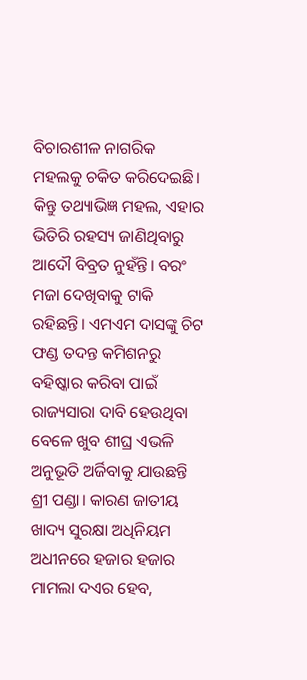ବିଚାରଶୀଳ ନାଗରିକ ମହଲକୁ ଚକିତ କରିଦେଇଛି। କିନ୍ତୁ ତଥ୍ୟାଭିଜ୍ଞ ମହଲ, ଏହାର ଭିତିରି ରହସ୍ୟ ଜାଣିଥିବାରୁ ଆଦୌ ବିବ୍ରତ ନୁହଁନ୍ତି। ବରଂ ମଜା ଦେଖିବାକୁ ଟାକି ରହିଛନ୍ତି। ଏମଏମ ଦାସଙ୍କୁ ଚିଟ ଫଣ୍ଡ ତଦନ୍ତ କମିଶନରୁ ବହିଷ୍କାର କରିବା ପାଇଁ ରାଜ୍ୟସାରା ଦାବି ହେଉଥିବା ବେଳେ ଖୁବ ଶୀଘ୍ର ଏଭଳି ଅନୁଭୂତି ଅର୍ଜିବାକୁ ଯାଉଛନ୍ତି ଶ୍ରୀ ପଣ୍ଡା। କାରଣ ଜାତୀୟ ଖାଦ୍ୟ ସୁରକ୍ଷା ଅଧିନିୟମ ଅଧୀନରେ ହଜାର ହଜାର ମାମଲା ଦଏର ହେବ,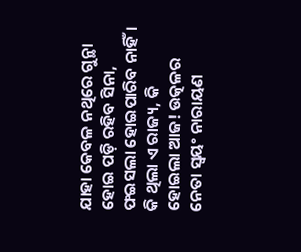ଯାହା କେବଳ ନଥିରେ ଗୁନ୍ଥା ହୋଇ ପଡ଼ି ରହିବ ସିନା, ଫଇସଲା ହୋଇପାରିବ ନାହିଁ।   କି ଥିଲା ଏ ରାଜ୍ୟ, କି ହୋଇଲା ଆଜ! ଉତ୍କଳର ନେତା ସ୍ଵୟଂ ନାରାୟଣ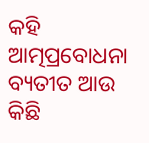କହି ଆତ୍ମପ୍ରବୋଧନା ବ୍ୟତୀତ ଆଉ କିଛି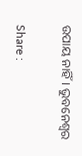ଉପାୟ ନାହିଁ। ଭୁବନେଶ୍ବର

Share :